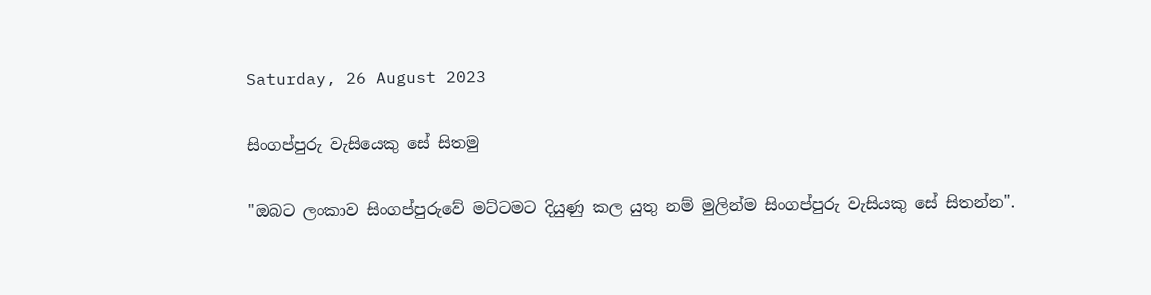Saturday, 26 August 2023

සිංගප්පුරු වැසියෙකු සේ සිතමු

"ඔබට ලංකාව සිංගප්පුරුවේ මට්ටමට දියුණු කල යුතු නම් මුලින්ම සිංගප්පුරු වැසියකු සේ සිතන්න".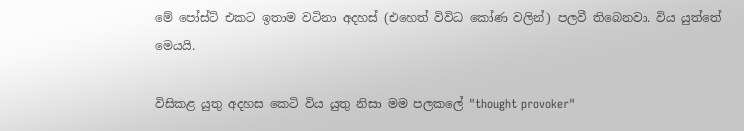මේ පෝස්ට් එකට ඉතාම වටිනා අදහස් (එහෙත් විවිධ කෝණ වලින්) පලවී තිබෙනවා. විය යුත්තේ මෙයයි.

විසිකළ යුතු අදහස කෙටි විය යුතු නිසා මම පලකලේ "thought provoker"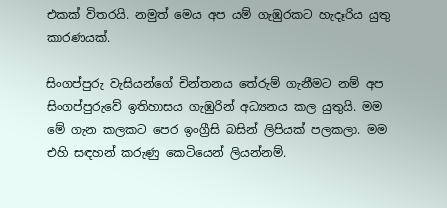එකක් විතරයි. නමුත් මෙය අප යම් ගැඹුරකට හැදෑරිය යුතු කාරණයක්.

සිංගප්පුරු වැසියන්ගේ චින්තනය තේරුම් ගැනීමට නම් අප සිංගප්පුරුවේ ඉතිහාසය ගැඹුරින් අධ්‍යනය කල යුතුයි. මම මේ ගැන කලකට පෙර ඉංග්‍රීසි බසින් ලිපියක් පලකලා. මම එහි සඳහන් කරුණු කෙටියෙන් ලියන්නම්.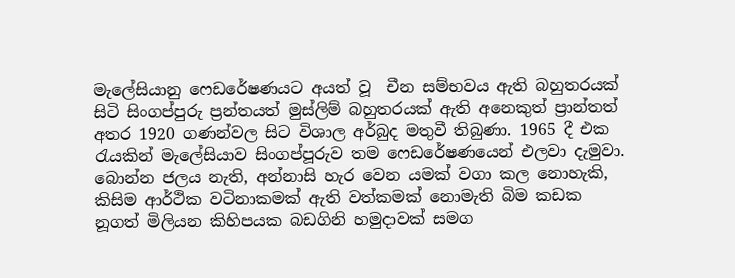මැලේසියානු ෆෙඩරේෂණයට අයත් වූ  චීන සම්භවය ඇති බහුතරයක් සිටි සිංගප්පුරු ප්‍රන්තයත් මුස්ලිම් බහුතරයක් ඇති අනෙකුත් ප්‍රාන්තත් අතර 1920 ගණන්වල සිට විශාල අර්බුද මතුවී තිබුණා. 1965 දී එක රැයකින් මැලේසියාව සිංගප්පූරුව තම ෆෙඩරේෂණයෙන් එලවා දැමුවා. බොන්න ජලය නැති, අන්නාසි හැර වෙන යමක් වගා කල නොහැකි, කිසිම ආර්ථික වටිනාකමක් ඇති වත්කමක් නොමැති බිම කඩක නූගත් මිලියන කිහිපයක බඩගිනි හමුදාවක් සමග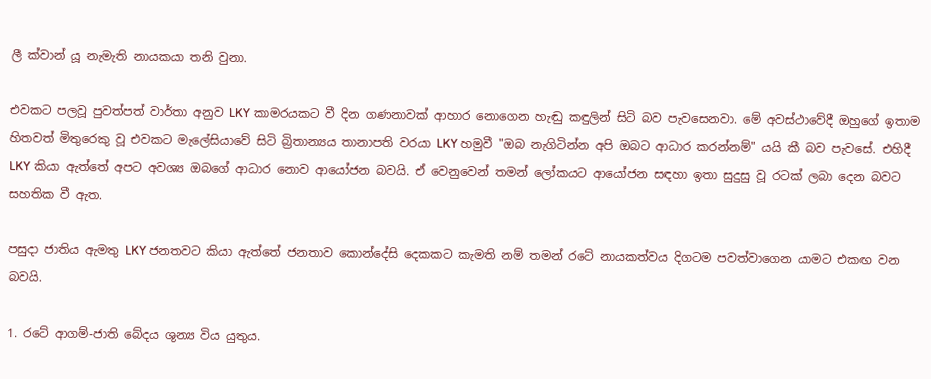ලී ක්වාන් යූ නැමැති නායකයා තනි වුනා.

එවකට පලවූ පුවත්පත් වාර්තා අනුව LKY කාමරයකට වී දින ගණනාවක් ආහාර නොගෙන හැඬු කඳුලින් සිටි බව පැවසෙනවා. මේ අවස්ථාවේදී ඔහුගේ ඉතාම හිතවත් මිතුරෙකු වූ එවකට මැලේසියාවේ සිටි බ්‍රිතාන්‍යය තානාපති වරයා LKY හමුවී "ඔබ නැගිටින්න අපි ඔබට ආධාර කරන්නම්" යයි කී බව පැවසේ. එහිදී LKY කියා ඇත්තේ අපට අවශ්‍ය ඔබගේ ආධාර නොව ආයෝජන බවයි. ඒ වෙනුවෙන් තමන් ලෝකයට ආයෝජන සඳහා ඉතා සුදුසු වූ රටක් ලබා දෙන බවට සහතික වී ඇත.

පසුදා ජාතිය ඇමතු LKY ජනතවට කියා ඇත්තේ ජනතාව කොන්දේසි දෙකකට කැමති නම් තමන් රටේ නායකත්වය දිගටම පවත්වාගෙන යාමට එකඟ වන බවයි.

1. රටේ ආගම්-ජාති බේදය ශුන්‍ය විය යුතුය.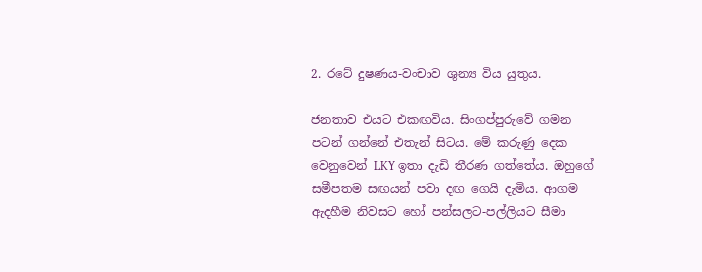2. රටේ දුෂණය-වංචාව ශුන්‍ය විය යුතුය.

ජනතාව එයට එකඟවිය. සිංගප්පුරුවේ ගමන පටන් ගන්නේ එතැන් සිටය. මේ කරුණු දෙක වෙනුවෙන් LKY ඉතා දැඩි තීරණ ගත්තේය. ඔහුගේ සමීපතම සඟයන් පවා දඟ ගෙයි දැමිය. ආගම ඇදහීම නිවසට හෝ පන්සලට-පල්ලියට සීමා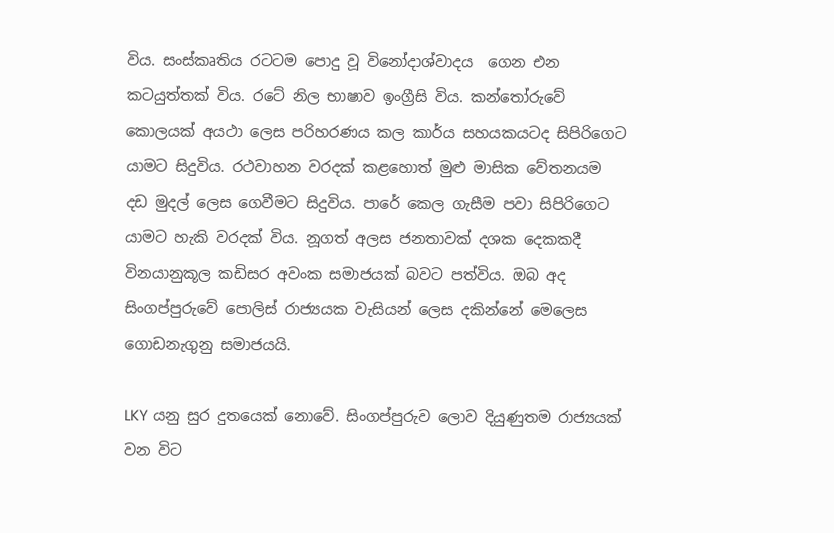විය. සංස්කෘතිය රටටම පොදු වූ විනෝදාශ්වාදය  ගෙන එන කටයුත්තක් විය. රටේ නිල භාෂාව ඉංග්‍රීසි විය. කන්තෝරුවේ කොලයක් අයථා ලෙස පරිහරණය කල කාර්ය සහයකයටද සිපිරිගෙට යාමට සිදුවිය. රථවාහන වරදක් කළහොත් මුළු මාසික වේතනයම දඩ මුදල් ලෙස ගෙවීමට සිදුවිය. පාරේ කෙල ගැසීම පවා සිපිරිගෙට යාමට හැකි වරදක් විය. නූගත් අලස ජනතාවක් දශක දෙකකදී විනයානුකූල කඩිසර අවංක සමාජයක් බවට පත්විය. ඔබ අද සිංගප්පුරුවේ පොලිස් රාජ්‍යයක වැසියන් ලෙස දකින්නේ මෙලෙස ගොඩනැගුනු සමාජයයි.

LKY යනු සුර දුතයෙක් නොවේ. සිංගප්පුරුව ලොව දියුණුතම රාජ්‍යයක් වන විට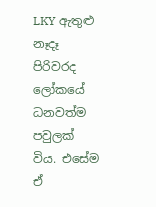LKY ඇතුළු නෑදෑ පිරිවරද ලෝකයේ ධනවත්ම පවුලක් විය. එසේම ඒ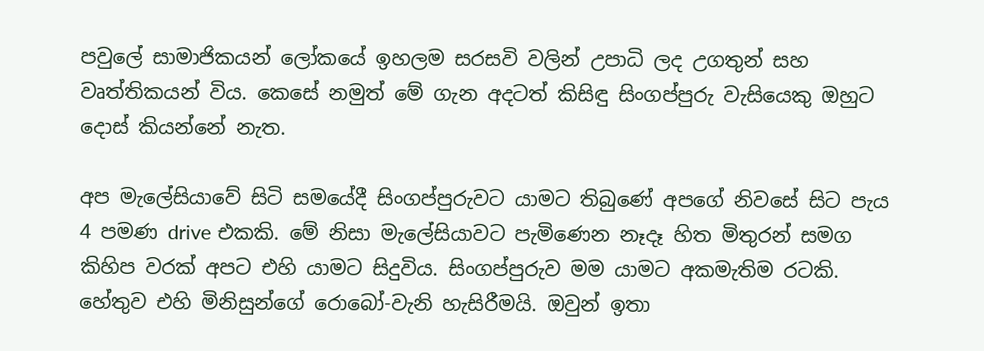පවුලේ සාමාජිකයන් ලෝකයේ ඉහලම සරසවි වලින් උපාධි ලද උගතුන් සහ වෘත්තිකයන් විය. කෙසේ නමුත් මේ ගැන අදටත් කිසිඳු සිංගප්පුරු වැසියෙකු ඔහුට දොස් කියන්නේ නැත.

අප මැලේසියාවේ සිටි සමයේදී සිංගප්පුරුවට යාමට තිබුණේ අපගේ නිවසේ සිට පැය 4 පමණ drive එකකි. මේ නිසා මැලේසියාවට පැමිණෙන නෑදෑ හිත මිතුරන් සමග කිහිප වරක් අපට එහි යාමට සිදුවිය. සිංගප්පුරුව මම යාමට අකමැතිම රටකි. හේතුව එහි මිනිසුන්ගේ රොබෝ-වැනි හැසිරීමයි. ඔවුන් ඉතා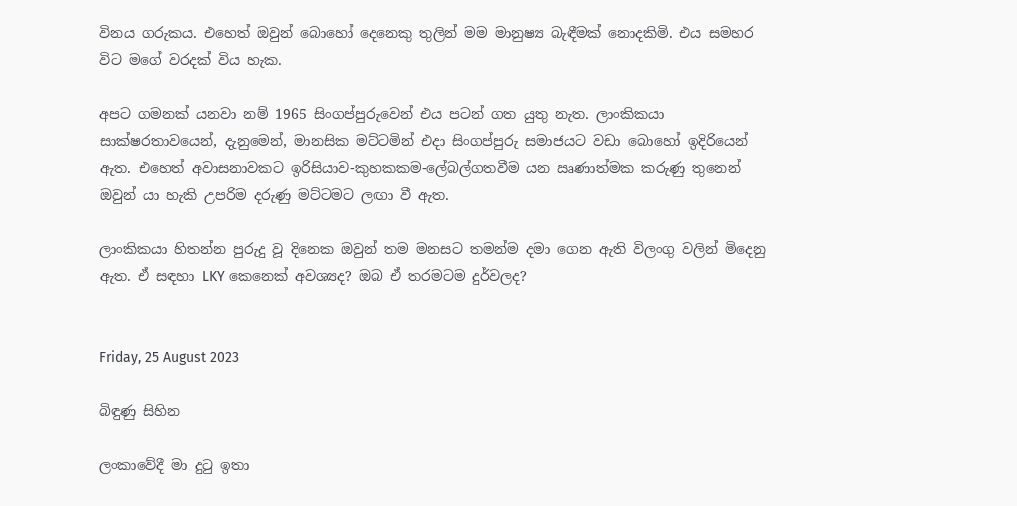විනය ගරුකය. එහෙත් ඔවුන් බොහෝ දෙනෙකු තුලින් මම මානුෂ්‍ය බැඳීමක් නොදකිමි. එය සමහර විට මගේ වරදක් විය හැක.

අපට ගමනක් යනවා නම් 1965 සිංගප්පුරුවෙන් එය පටන් ගත යුතු නැත. ලාංකිකයා සාක්ෂරතාවයෙන්, දැනුමෙන්, මානසික මට්ටමින් එදා සිංගප්පුරු සමාජයට වඩා බොහෝ ඉදිරියෙන් ඇත. එහෙත් අවාසනාවකට ඉරිසියාව-කුහකකම-ලේබල්ගතවීම යන ඍණාත්මක කරුණු තුනෙන් ඔවුන් යා හැකි උපරිම දරුණු මට්ටමට ලඟා වී ඇත.

ලාංකිකයා හිතන්න පුරුදු වූ දිනෙක ඔවුන් තම මනසට තමන්ම දමා ගෙන ඇති විලංගු වලින් මිදෙනු ඇත. ඒ සඳහා LKY කෙනෙක් අවශ්‍යද? ඔබ ඒ තරමටම දුර්වලද?


Friday, 25 August 2023

බිඳුණු සිහින

ලංකාවේදී මා දුටු ඉතා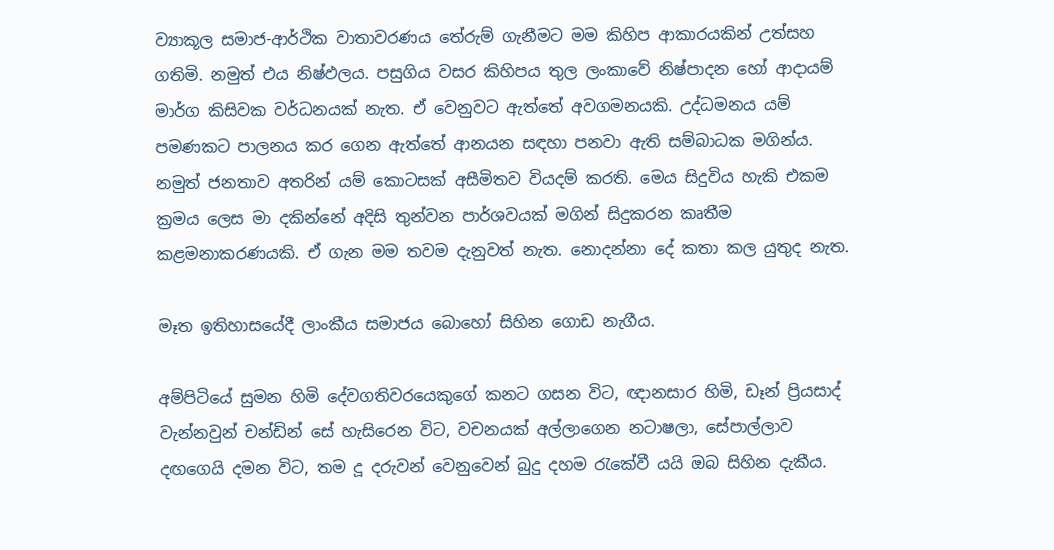ව්‍යාකූල සමාජ-ආර්ථික වාතාවරණය තේරුම් ගැනීමට මම කිහිප ආකාරයකින් උත්සහ ගතිමි. නමුත් එය නිෂ්ඵලය. පසුගිය වසර කිහිපය තුල ලංකාවේ නිෂ්පාදන හෝ ආදායම් මාර්ග කිසිවක වර්ධනයක් නැත. ඒ වෙනුවට ඇත්තේ අවගමනයකි. උද්ධමනය යම් පමණකට පාලනය කර ගෙන ඇත්තේ ආනයන සඳහා පනවා ඇති සම්බාධක මගින්ය. නමුත් ජනතාව අතරින් යම් කොටසක් අසීමිතව වියදම් කරති. මෙය සිදුවිය හැකි එකම ක්‍රමය ලෙස මා දකින්නේ අදිසි තුන්වන පාර්ශවයක් මගින් සිදුකරන කෘතීම කළමනාකරණයකි. ඒ ගැන මම තවම දැනුවත් නැත. නොදන්නා දේ කතා කල යුතුද නැත.

මෑත ඉතිහාසයේදී ලාංකීය සමාජය බොහෝ සිහින ගොඩ නැගීය.

අම්පිටියේ සුමන හිමි දේවගතිවරයෙකුගේ කනට ගසන විට, ඥානසාර හිමි, ඩෑන් ප්‍රියසාද් වැන්නවුන් චන්ඩින් සේ හැසිරෙන විට, වචනයක් අල්ලාගෙන නටාෂලා, සේපාල්ලාව දඟගෙයි දමන විට, තම දූ දරුවන් වෙනුවෙන් බුදු දහම රැකේවී යයි ඔබ සිහින දැකීය.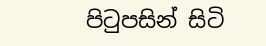පිටුපසින් සිටි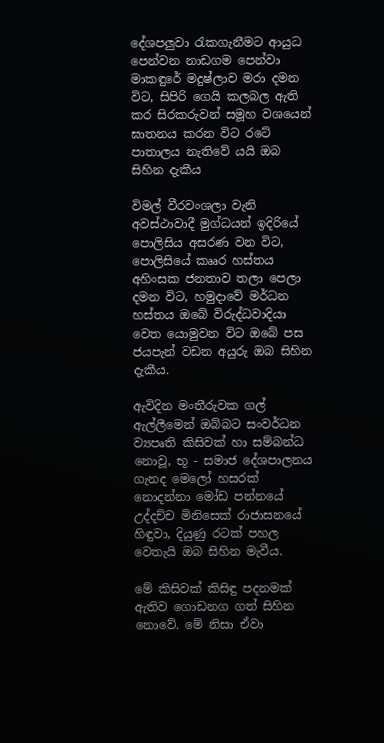දේශපලුවා රැකගැනීමට ආයුධ පෙන්වන නාඩගම පෙන්වා මාකඳුරේ මදුෂ්ලාව මරා දමන විට, සිපිරි ගෙයි කලබල ඇති කර සිරකරුවන් සමූහ වශයෙන් ඝාතනය කරන විට රටේ පාතාලය නැතිවේ යයි ඔබ සිහින දැකීය

විමල් වීරවංශලා වැනි අවස්ථාවාදී මුග්ධයන් ඉදිරියේ පොලිසිය අසරණ වන විට, පොලිසියේ කෲර හස්තය අහිංසක ජනතාව තලා පෙලා දමන විට, හමුදාවේ මර්ධන හස්තය ඔබේ විරුද්ධවාදියා වෙත යොමුවන විට ඔබේ පස ජයපැන් වඩන අයුරු ඔබ සිහින දැකීය.

ඇවිදින මංතීරුවක ගල් ඇල්ලීමෙන් ඔබ්බට සංවර්ධන ව්‍යපෘති කිසිවක් හා සම්බන්ධ නොවූ, භූ - සමාජ දේශපාලනය ගැනද මෙලෝ හසරක් නොදන්නා මෝඩ පන්නයේ උද්දච්ච මිනිසෙක් රාජාසනයේ හිඳුවා, දියුණු රටක් පහල වෙතැයි ඔබ සිහින මැවීය.

මේ කිසිවක් කිසිඳු පදනමක් ඇතිව ගොඩනග ගත් සිහින නොවේ. මේ නිසා ඒවා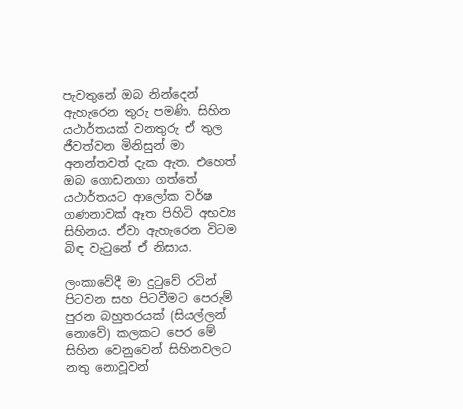පැවතුනේ ඔබ නින්දෙන් ඇහැරෙන තුරු පමණි. සිහින යථාර්තයක් වනතුරු ඒ තුල ජීවත්වන මිනිසුන් මා අනන්තවත් දැක ඇත. එහෙත් ඔබ ගොඩනගා ගත්තේ යථාර්තයට ආලෝක වර්ෂ ගණනාවක් ඈත පිහිටි අභව්‍ය සිහිනය. ඒවා ඇහැරෙන විටම බිඳ වැටුනේ ඒ නිසාය.

ලංකාවේදී මා දුටුවේ රටින් පිටවන සහ පිටවීමට පෙරුම් පුරන බහුතරයක් (සියල්ලන් නොවේ) කලකට පෙර මේ සිහින වෙනුවෙන් සිහිනවලට නතු නොවූවන්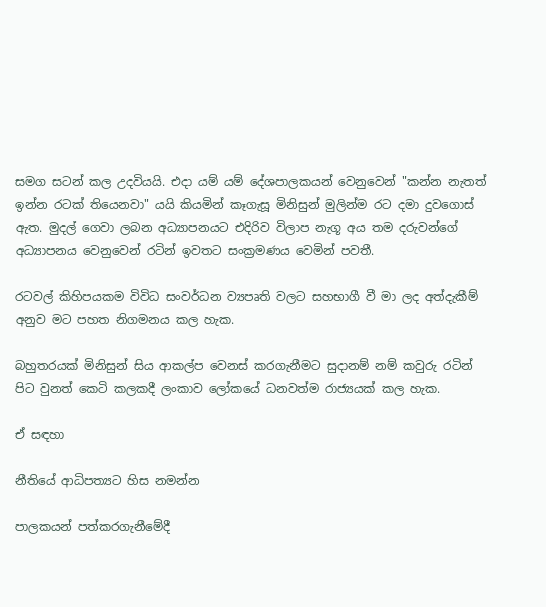සමග සටන් කල උදවියයි. එදා යම් යම් දේශපාලකයන් වෙනුවෙන් "කන්න නැතත් ඉන්න රටක් තියෙනවා" යයි කියමින් කෑගැසූ මිනිසුන් මුලින්ම රට දමා දුවගොස් ඇත. මුදල් ගෙවා ලබන අධ්‍යාපනයට එදිරිව විලාප නැගූ අය තම දරුවන්ගේ අධ්‍යාපනය වෙනුවෙන් රටින් ඉවතට සංක්‍රමණය වෙමින් පවතී.

රටවල් කිහිපයකම විවිධ සංවර්ධන ව්‍යපෘති වලට සහභාගී වී මා ලද අත්දැකීම් අනුව මට පහත නිගමනය කල හැක.

බහුතරයක් මිනිසුන් සිය ආකල්ප වෙනස් කරගැනීමට සුදානම් නම් කවුරු රටින් පිට වුනත් කෙටි කලකදී ලංකාව ලෝකයේ ධනවත්ම රාජ්‍යයක් කල හැක.

ඒ සඳහා

නීතියේ ආධිපත්‍යට හිස නමන්න

පාලකයන් පත්කරගැනීමේදී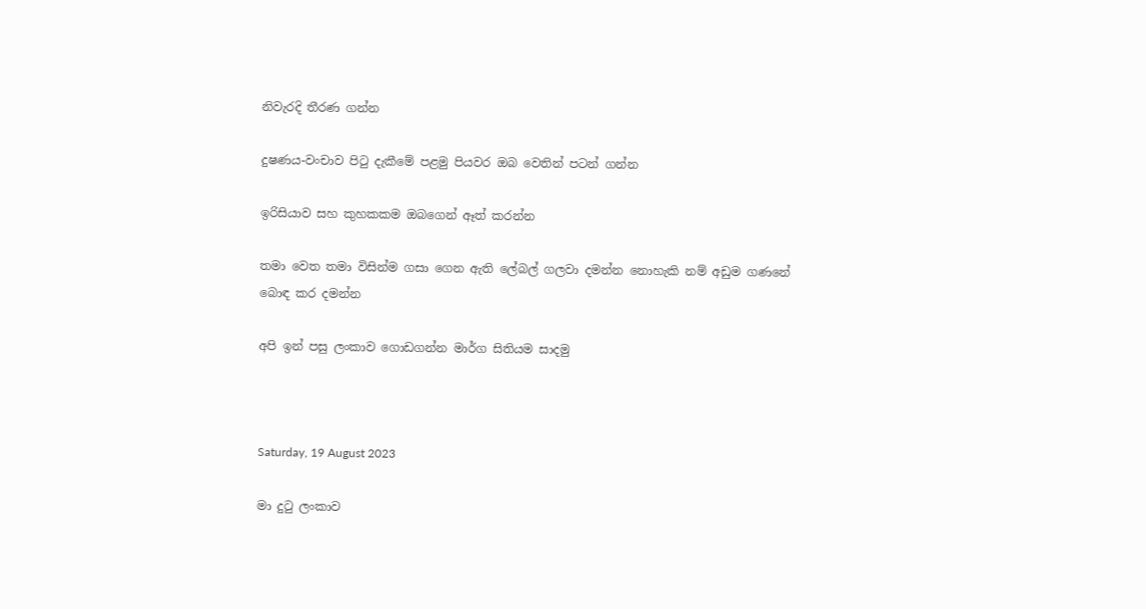නිවැරදි තීරණ ගන්න

දුෂණය-වංචාව පිටු දැකීමේ පළමු පියවර ඔබ වෙතින් පටන් ගන්න

ඉරිසියාව සහ කුහකකම ඔබගෙන් ඈත් කරන්න

තමා වෙත තමා විසින්ම ගසා ගෙන ඇති ලේබල් ගලවා දමන්න නොහැකි නම් අඩුම ගණනේ බොඳ කර දමන්න

අපි ඉන් පසු ලංකාව ගොඩගන්න මාර්ග සිතියම සාදමු



Saturday, 19 August 2023

මා දුටු ලංකාව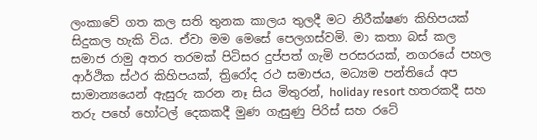ලංකාවේ ගත කල සති තුනක කාලය තුලදී මට නිරීක්ෂණ කිහිපයක් සිදුකල හැකි විය. ඒවා මම මෙසේ පෙලගස්වමි. මා කතා බස් කල සමාජ රාමු අතර තරමක් පිටිසර දුප්පත් ගැමි පරසරයක්, නගරයේ පහල ආර්ථික ස්ථර කිහිපයක්, ත්‍රිරෝද රථ සමාජය, මධ්‍යම පන්තියේ අප සාමාන්‍යයෙන් ඇසුරු කරන නෑ සිය මිතුරන්, holiday resort හතරකදී සහ තරු පහේ හෝටල් දෙකකදී මුණ ගැසුණු පිරිස් සහ රටේ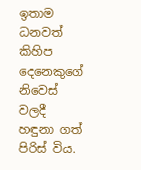ඉතාම ධනවත් කිහිප දෙනෙකුගේ නිවෙස් වලදී හඳුනා ගත් පිරිස් විය.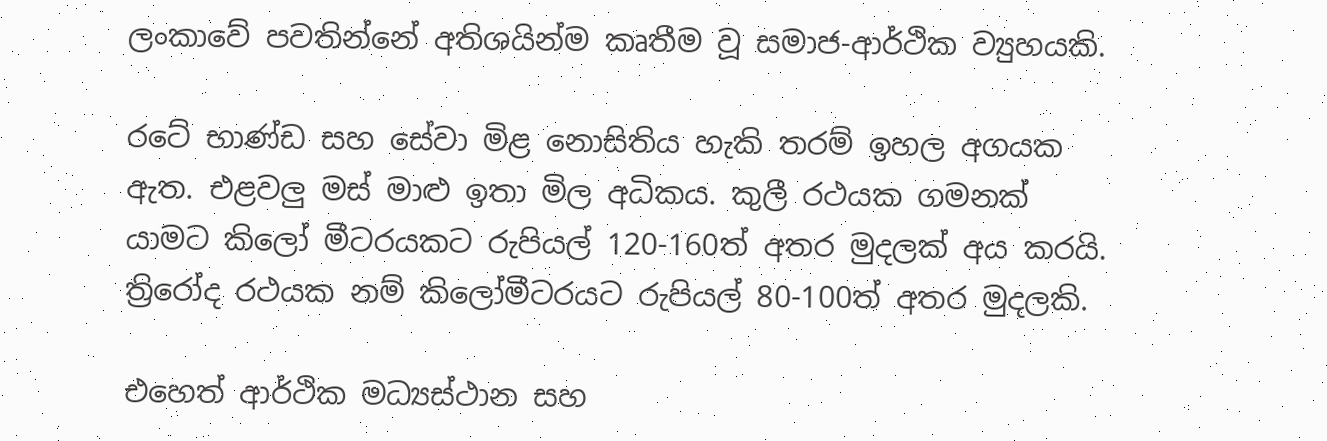ලංකාවේ පවතින්නේ අතිශයින්ම කෘතීම වූ සමාජ-ආර්ථික ව්‍යුහයකි.

රටේ භාණ්ඩ සහ සේවා මිළ නොසිතිය හැකි තරම් ඉහල අගයක ඇත. එළවලු මස් මාළු ඉතා මිල අධිකය. කුලී රථයක ගමනක් යාමට කිලෝ මීටරයකට රුපියල් 120-160ත් අතර මුදලක් අය කරයි. ත්‍රිරෝද රථයක නම් කිලෝමීටරයට රුපියල් 80-100ත් අතර මුදලකි.

එහෙත් ආර්ථික මධ්‍යස්ථාන සහ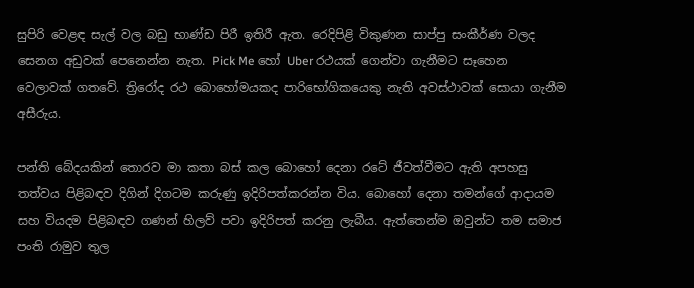සුපිරි වෙළඳ සැල් වල බඩු භාණ්ඩ පිරී ඉතිරී ඇත. රෙදිපිළි විකුණන සාප්පු සංකීර්ණ වලද සෙනග අඩුවක් පෙනෙන්න නැත. Pick Me හෝ Uber රථයක් ගෙන්වා ගැනීමට සෑහෙන වෙලාවක් ගතවේ. ත්‍රිරෝද රථ බොහෝමයකද පාරිභෝගිකයෙකු නැති අවස්ථාවක් සොයා ගැනීම අසීරුය.

පන්ති බේදයකින් තොරව මා කතා බස් කල බොහෝ දෙනා රටේ ජීවත්වීමට ඇති අපහසු තත්වය පිළිබඳව දිගින් දිගටම කරුණු ඉදිරිපත්කරන්න විය. බොහෝ දෙනා තමන්ගේ ආදායම සහ වියදම පිළිබඳව ගණන් හිලව් පවා ඉදිරිපත් කරනු ලැබීය. ඇත්තෙන්ම ඔවුන්ට තම සමාජ පංති රාමුව තුල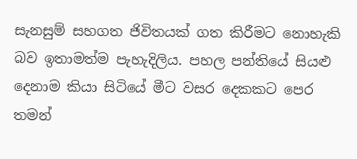සැනසුම් සහගත ජිවිතයක් ගත කිරීමට නොහැකි බව ඉතාමත්ම පැහැදිලිය. පහල පන්තියේ සියළු දෙනාම කියා සිටියේ මීට වසර දෙකකට පෙර තමන්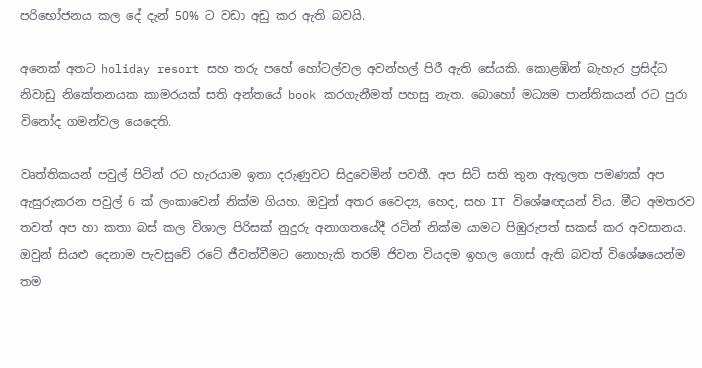පරිභෝජනය කල දේ දැන් 50% ට වඩා අඩු කර ඇති බවයි.

අනෙක් අතට holiday resort සහ තරු පහේ හෝටල්වල අවන්හල් පිරී ඇති සේයකි. කොළඹින් බැහැර ප්‍රසිද්ධ නිවාඩු නිකේතනයක කාමරයක් සති අන්තයේ book කරගැනීමත් පහසු නැත. බොහෝ මධ්‍යම පාන්තිකයන් රට පුරා විනෝද ගමන්වල යෙදෙති.

වෘත්තිකයන් පවුල් පිටින් රට හැරයාම ඉතා දරුණුවට සිදුවෙමින් පවතී. අප සිටි සති තුන ඇතුලත පමණක් අප ඇසුරුකරන පවුල් 6 ක් ලංකාවෙන් නික්ම ගියහ. ඔවුන් අතර වෛද්‍ය, හෙද, සහ IT විශේෂඥයන් විය. මීට අමතරව තවත් අප හා කතා බස් කල විශාල පිරිසක් නුදුරු අනාගතයේදී රටින් නික්ම යාමට පිඹුරුපත් සකස් කර අවසානය. ඔවුන් සියළු දෙනාම පැවසුවේ රටේ ජීවත්වීමට නොහැකි තරම් ජිවන වියදම ඉහල ගොස් ඇති බවත් විශේෂයෙන්ම තම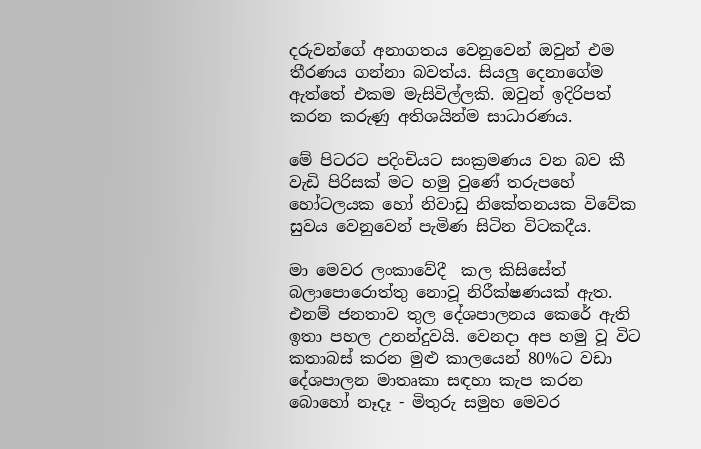දරුවන්ගේ අනාගතය වෙනුවෙන් ඔවුන් එම තීරණය ගන්නා බවත්ය. සියලු දෙනාගේම ඇත්තේ එකම මැසිවිල්ලකි. ඔවුන් ඉදිරිපත් කරන කරුණු අතිශයින්ම සාධාරණය.

මේ පිටරට පදිංචියට සංක්‍රමණය වන බව කී වැඩි පිරිසක් මට හමු වුණේ තරුපහේ හෝටලයක හෝ නිවාඩු නිකේතනයක විවේක සුවය වෙනුවෙන් පැමිණ සිටින විටකදීය.

මා මෙවර ලංකාවේදී  කල කිසිසේත් බලාපොරොත්තු නොවූ නිරීක්ෂණයක් ඇත. එනම් ජනතාව තුල දේශපාලනය කෙරේ ඇති ඉතා පහල උනන්දුවයි. වෙනදා අප හමු වූ විට කතාබස් කරන මුළු කාලයෙන් 80%ට වඩා දේශපාලන මාතෘකා සඳහා කැප කරන බොහෝ නෑදෑ - මිතුරු සමුහ මෙවර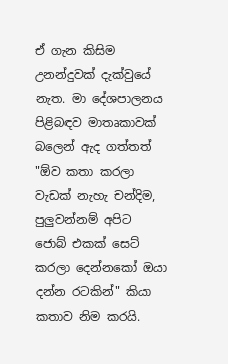ඒ ගැන කිසිම උනන්දුවක් දැක්වුයේ නැත. මා දේශපාලනය පිළිබඳව මාතෘකාවක් බලෙන් ඇද ගත්තත් "ඕව කතා කරලා වැඩක් නැහැ චන්දිම, පුලුවන්නම් අපිට ජොබ් එකක් සෙට් කරලා දෙන්නකෝ ඔයා දන්න රටකින්" කියා කතාව නිම කරයි.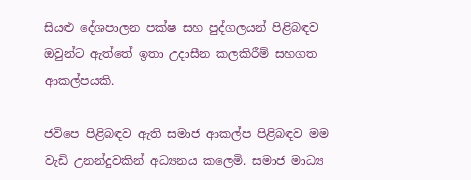සියළු දේශපාලන පක්ෂ සහ පුද්ගලයන් පිළිබඳව ඔවුන්ට ඇත්තේ ඉතා උදාසීන කලකිරීම් සහගත ආකල්පයකි.

ජවිපෙ පිළිබඳව ඇති සමාජ ආකල්ප පිළිබඳව මම වැඩි උනන්දුවකින් අධ්‍යනය කලෙමි. සමාජ මාධ්‍ය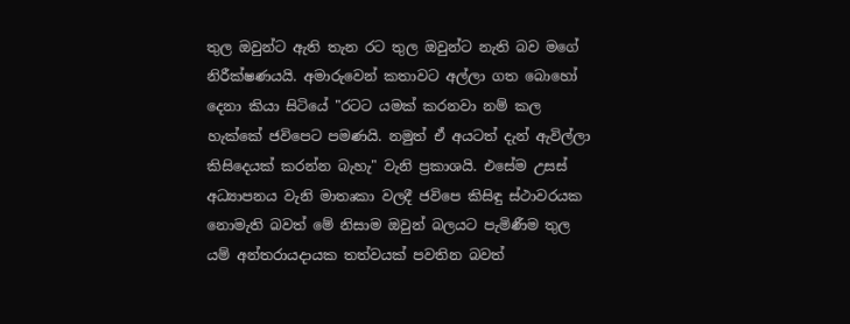තුල ඔවුන්ට ඇති තැන රට තුල ඔවුන්ට නැති බව මගේ නිරීක්ෂණයයි. අමාරුවෙන් කතාවට අල්ලා ගත බොහෝ දෙනා කියා සිටියේ "රටට යමක් කරනවා නම් කල හැක්කේ ජවිපෙට පමණයි. නමුත් ඒ අයටත් දැන් ඇවිල්ලා කිසිදෙයක් කරන්න බැහැ" වැනි ප්‍රකාශයි. එසේම උසස් අධ්‍යාපනය වැනි මාතෘකා වලදී ජවිපෙ කිසිඳු ස්ථාවරයක නොමැති බවත් මේ නිසාම ඔවුන් බලයට පැමිණීම තුල යම් අන්තරායදායක තත්වයක් පවතින බවත්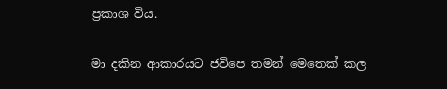ප්‍රකාශ විය.

මා දකින ආකාරයට ජවිපෙ තමන් මෙතෙක් කල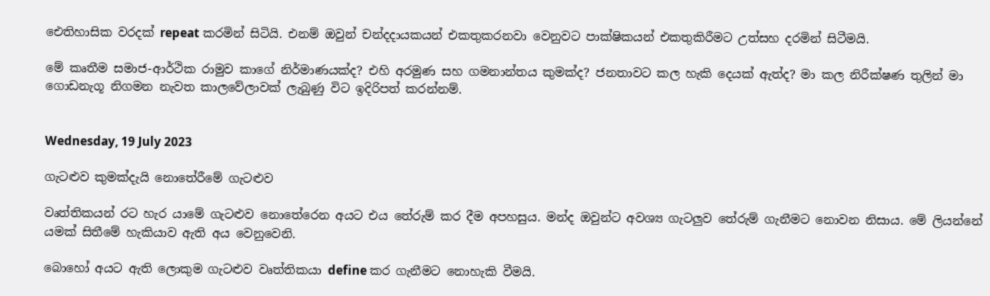ඓතිහාසික වරදක් repeat කරමින් සිටියි. එනම් ඔවුන් චන්දදායකයන් එකතුකරනවා වෙනුවට පාක්ෂිකයන් එකතුකිරීමට උත්සහ දරමින් සිටීමයි.

මේ කෘතීම සමාජ-ආර්ථික රාමුව කාගේ නිර්මාණයක්ද? එහි අරමුණ සහ ගමනාන්තය කුමක්ද? ජනතාවට කල හැකි දෙයක් ඇත්ද? මා කල නිරීක්ෂණ තුලින් මා ගොඩනැගූ නිගමන නැවත කාලවේලාවක් ලැබුණු විට ඉදිරිපත් කරන්නම්.


Wednesday, 19 July 2023

ගැටළුව කුමක්දැයි නොතේරීමේ ගැටළුව

වෘත්තිකයන් රට හැර යාමේ ගැටළුව නොතේරෙන අයට එය තේරුම් කර දීම අපහසුය. මන්ද ඔවුන්ට අවශ්‍ය ගැටලුව තේරුම් ගැනීමට නොවන නිසාය. මේ ලියන්නේ යමක් සිතීමේ හැකියාව ඇති අය වෙනුවෙනි.

බොහෝ අයට ඇති ලොකුම ගැටළුව වෘත්තිකයා define කර ගැනීමට නොහැකි වීමයි.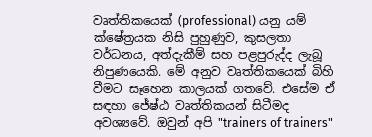වෘත්තිකයෙක් (professional) යනු යම් ක්ෂේත්‍රයක නිසි පුහුණුව, කුසලතා වර්ධනය, අත්දැකීම් සහ පළපුරුද්ද ලැබූ නිපුණයෙකි. මේ අනුව වෘත්තිකයෙක් බිහි වීමට සෑහෙන කාලයක් ගතවේ. එසේම ඒ සඳහා ජේෂ්ඨ වෘත්තිකයන් සිටීමද අවශ්‍යවේ. ඔවුන් අපි "trainers of trainers"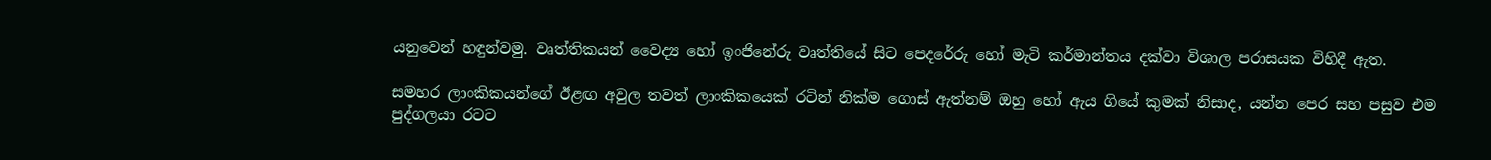යනුවෙන් හඳුන්වමු. වෘත්තිකයන් වෛද්‍ය හෝ ඉංජිනේරු වෘත්තියේ සිට පෙදරේරු හෝ මැටි කර්මාන්තය දක්වා විශාල පරාසයක විහිදී ඇත.

සමහර ලාංකිකයන්ගේ ඊළඟ අවුල තවත් ලාංකිකයෙක් රටින් නික්ම ගොස් ඇත්නම් ඔහු හෝ ඇය ගියේ කුමක් නිසාද, යන්න පෙර සහ පසුව එම පුද්ගලයා රටට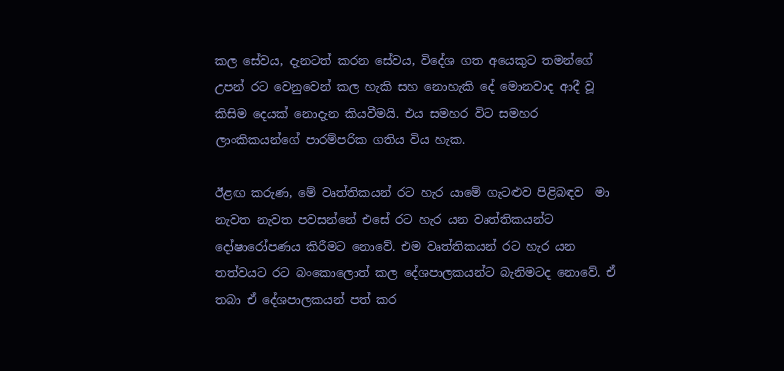කල සේවය, දැනටත් කරන සේවය, විදේශ ගත අයෙකුට තමන්ගේ උපන් රට වෙනුවෙන් කල හැකි සහ නොහැකි දේ මොනවාද ආදී වූ කිසිම දෙයක් නොදැන කියවීමයි. එය සමහර විට සමහර ලාංකිකයන්ගේ පාරම්පරික ගතිය විය හැක.

ඊළඟ කරුණ, මේ වෘත්තිකයන් රට හැර යාමේ ගැටළුව පිළිබඳව  මා නැවත නැවත පවසන්නේ එසේ රට හැර යන වෘත්තිකයන්ට දෝෂාරෝපණය කිරීමට නොවේ. එම වෘත්තිකයන් රට හැර යන තත්වයට රට බංකොලොත් කල දේශපාලකයන්ට බැනිමටද නොවේ. ඒ තබා ඒ දේශපාලකයන් පත් කර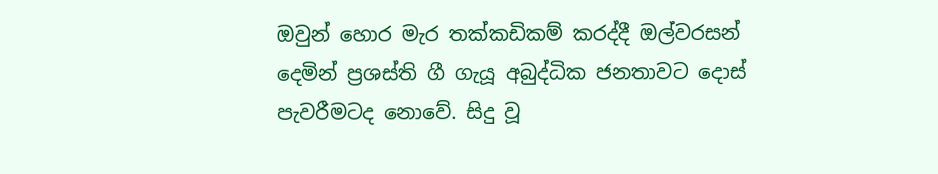ඔවුන් හොර මැර තක්කඩිකම් කරද්දී ඔල්වරසන් දෙමින් ප්‍රශස්ති ගී ගැයූ අබුද්ධික ජනතාවට දොස් පැවරීමටද නොවේ. සිදු වූ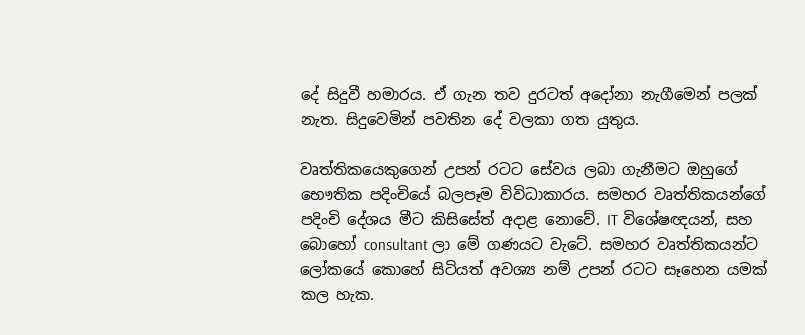දේ සිදුවී හමාරය. ඒ ගැන තව දුරටත් අදෝනා නැගීමෙන් පලක් නැත. සිදුවෙමින් පවතින දේ වලකා ගත යුතුය.

වෘත්තිකයෙකුගෙන් උපන් රටට සේවය ලබා ගැනීමට ඔහුගේ භෞතික පදිංචියේ බලපෑම විවිධාකාරය. සමහර වෘත්තිකයන්ගේ පදිංචි දේශය මීට කිසිසේත් අදාළ නොවේ. IT විශේෂඥයන්, සහ බොහෝ consultant ලා මේ ගණයට වැටේ. සමහර වෘත්තිකයන්ට ලෝකයේ කොහේ සිටියත් අවශ්‍ය නම් උපන් රටට සෑහෙන යමක් කල හැක.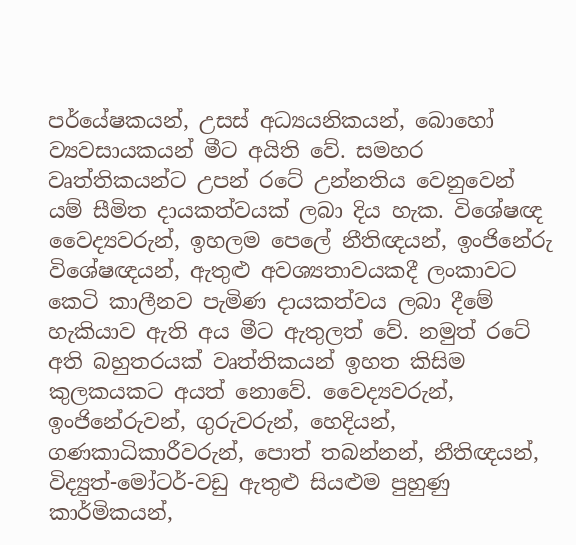පර්යේෂකයන්, උසස් අධ්‍යයනිකයන්, බොහෝ ව්‍යවසායකයන් මීට අයිති වේ. සමහර වෘත්තිකයන්ට උපන් රටේ උන්නතිය වෙනුවෙන් යම් සීමිත දායකත්වයක් ලබා දිය හැක. විශේෂඥ වෛද්‍යවරුන්, ඉහලම පෙලේ නීතිඥයන්, ඉංජිනේරු විශේෂඥයන්, ඇතුළු අවශ්‍යතාවයකදී ලංකාවට කෙටි කාලීනව පැමිණ දායකත්වය ලබා දීමේ හැකියාව ඇති අය මීට ඇතුලත් වේ. නමුත් රටේ අති බහුතරයක් වෘත්තිකයන් ඉහත කිසිම කුලකයකට අයත් නොවේ. වෛද්‍යවරුන්, ඉංජිනේරුවන්, ගුරුවරුන්, හෙදියන්, ගණකාධිකාරීවරුන්, පොත් තබන්නන්, නීතිඥයන්, විද්‍යුත්-මෝටර්-වඩු ඇතුළු සියළුම පුහුණු කාර්මිකයන්,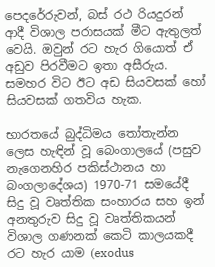පෙදරේරුවන්, බස් රථ රියදුරන් ආදී විශාල පරාසයක් මීට ඇතුලත් වෙයි. ඔවුන් රට හැර ගියොත් ඒ අඩුව පිරවීමට ඉතා අසීරුය. සමහර විට ඊට අඩ සියවසක් හෝ සියවසක් ගතවිය හැක.

භාරතයේ බුද්ධිමය තෝතැන්න ලෙස හැඳින් වූ බෙංගාලයේ (පසුව නැගෙනහිර පකිස්ථානය හා බංගලාදේශය) 1970-71 සමයේදී සිදු වූ වෘත්තික සංහාරය සහ ඉන් අනතුරුව සිදු වූ වෘත්තිකයන් විශාල ගණනක් කෙටි කාලයකදී රට හැර යාම (exodus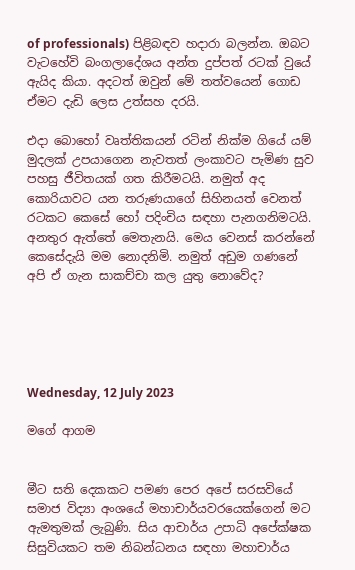of professionals) පිළිබඳව හදාරා බලන්න. ඔබට වැටහේවි බංගලාදේශය අන්ත දුප්පත් රටක් වුයේ ඇයිද කියා. අදටත් ඔවුන් මේ තත්වයෙන් ගොඩ ඒමට දැඩි ලෙස උත්සහ දරයි.

එදා බොහෝ වෘත්තිකයන් රටින් නික්ම ගියේ යම් මුදලක් උපයාගෙන නැවතත් ලංකාවට පැමිණ සුව පහසු ජීවිතයක් ගත කිරීමටයි. නමුත් අද කොරියාවට යන තරුණයාගේ සිහිනයත් වෙනත් රටකට කෙසේ හෝ පදිංචිය සඳහා පැනගනිමටයි. අනතුර ඇත්තේ මෙතැනයි. මෙය වෙනස් කරන්නේ කෙසේදැයි මම නොදනිමි. නමුත් අඩුම ගණනේ අපි ඒ ගැන සාකච්චා කල යුතු නොවේද?





Wednesday, 12 July 2023

මගේ ආගම


මීට සති දෙකකට පමණ පෙර අපේ සරසවියේ සමාජ විද්‍යා අංශයේ මහාචාර්යවරයෙක්ගෙන් මට ඇමතුමක් ලැබුණි. සිය ආචාර්ය උපාධි අපේක්ෂක සිසුවියකට තම නිබන්ධනය සඳහා මහාචාර්ය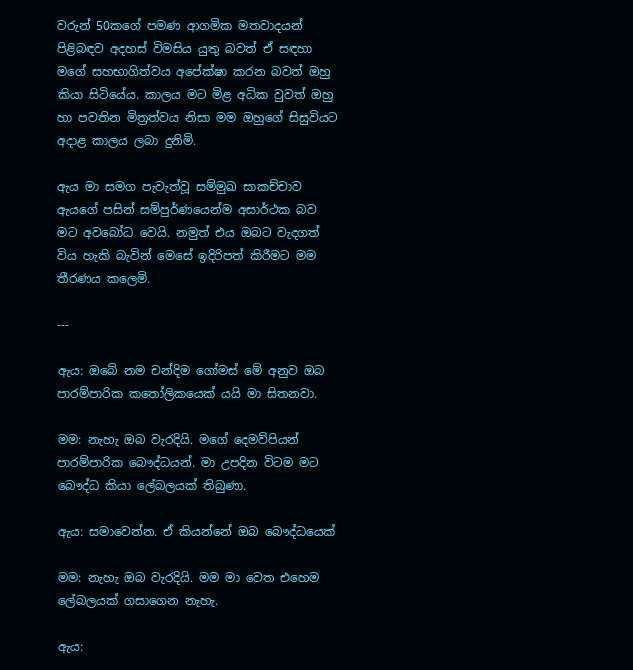වරුන් 50කගේ පමණ ආගමික මතවාදයන් පිළිබඳව අදහස් විමසිය යුතු බවත් ඒ සඳහා මගේ සහභාගිත්වය අපේක්ෂා කරන බවත් ඔහු කියා සිටියේය. කාලය මට මිළ අධික වුවත් ඔහු හා පවතින මිත්‍රත්වය නිසා මම ඔහුගේ සිසුවියට අදාළ කාලය ලබා දුනිමි.

ඇය මා සමග පැවැත්වූ සම්මුඛ සාකච්චාව ඇයගේ පසින් සම්පුර්ණයෙන්ම අසාර්ථක බව මට අවබෝධ වෙයි. නමුත් එය ඔබට වැදගත් විය හැකි බැවින් මෙසේ ඉදිරිපත් කිරීමට මම තීරණය කලෙමි.

---

ඇය: ඔබේ නම චන්දිම ගෝමස් මේ අනුව ඔබ පාරම්පාරික කතෝලිකයෙක් යයි මා සිතනවා.

මම: නැහැ ඔබ වැරදියි. මගේ දෙමව්පියන් පාරම්පාරික බෞද්ධයන්. මා උපදින විටම මට බෞද්ධ කියා ලේබලයක් තිබුණා.

ඇය: සමාවෙන්න. ඒ කියන්නේ ඔබ බෞද්ධයෙක්

මම: නැහැ ඔබ වැරදියි. මම මා වෙත එහෙම ලේබලයක් ගසාගෙන නැහැ.

ඇය: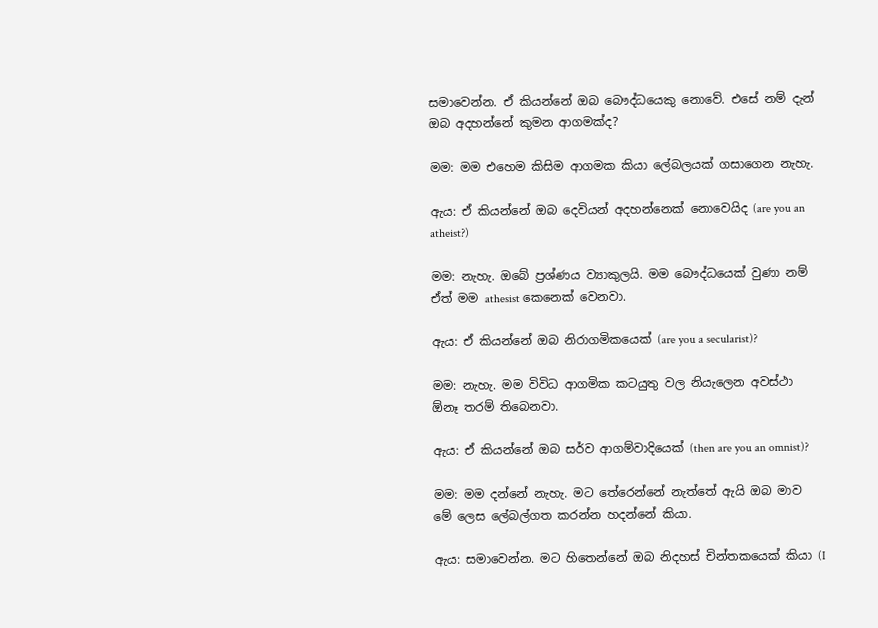සමාවෙන්න. ඒ කියන්නේ ඔබ බෞද්ධයෙකු නොවේ. එසේ නම් දැන් ඔබ අදහන්නේ කුමන ආගමක්ද?

මම: මම එහෙම කිසිම ආගමක කියා ලේබලයක් ගසාගෙන නැහැ.

ඇය: ඒ කියන්නේ ඔබ දෙවියන් අදහන්නෙක් නොවෙයිද (are you an atheist?)

මම: නැහැ. ඔබේ ප්‍රශ්ණය ව්‍යාකුලයි. මම බෞද්ධයෙක් වුණා නම් ඒත් මම athesist කෙනෙක් වෙනවා.

ඇය: ඒ කියන්නේ ඔබ නිරාගමිකයෙක් (are you a secularist)?

මම: නැහැ. මම විවිධ ආගමික කටයුතු වල නියැලෙන අවස්ථා ඕනෑ තරම් තිබෙනවා.

ඇය: ඒ කියන්නේ ඔබ සර්ව ආගම්වාදියෙක් (then are you an omnist)?

මම: මම දන්නේ නැහැ. මට තේරෙන්නේ නැත්තේ ඇයි ඔබ මාව මේ ලෙස ලේබල්ගත කරන්න හදන්නේ කියා.

ඇය: සමාවෙන්න. මට හිතෙන්නේ ඔබ නිදහස් චින්තකයෙක් කියා (I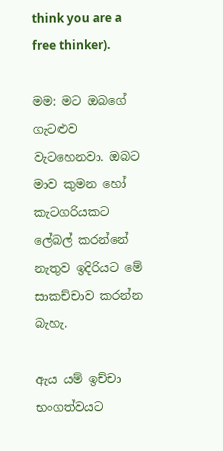think you are a free thinker).

මම: මට ඔබගේ ගැටළුව වැටහෙනවා. ඔබට මාව කුමන හෝ කැටගරියකට ලේබල් කරන්නේ නැතුව ඉදිරියට මේ සාකච්චාව කරන්න බැහැ.

ඇය යම් ඉච්චා භංගත්වයට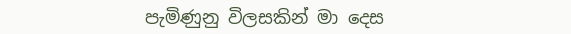පැමිණුනු විලසකින් මා දෙස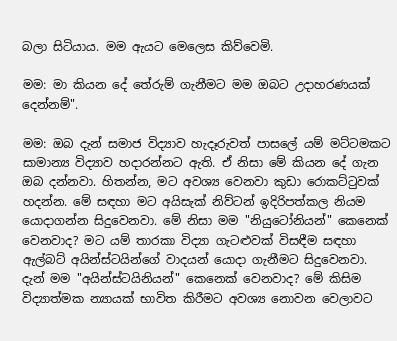බලා සිටියාය. මම ඇයට මෙලෙස කිව්වෙමි.

මම: මා කියන දේ තේරුම් ගැනීමට මම ඔබට උදාහරණයක් දෙන්නම්".

මම: ඔබ දැන් සමාජ විද්‍යාව හැදෑරුවත් පාසලේ යම් මට්ටමකට සාමාන්‍ය විද්‍යාව හදාරන්නට ඇති. ඒ නිසා මේ කියන දේ ගැන ඔබ දන්නවා. හිතන්න, මට අවශ්‍ය වෙනවා කුඩා රොකට්ටුවක් හදන්න. මේ සඳහා මට අයිසැක් නිව්ටන් ඉදිරිපත්කල නියම යොදාගන්න සිදුවෙනවා. මේ නිසා මම "නියුටෝනියන්" කෙනෙක් වෙනවාද? මට යම් තාරකා විද්‍යා ගැටළුවක් විසඳීම සඳහා ඇල්බට් අයින්ස්ටයින්ගේ වාදයන් යොදා ගැනීමට සිදුවෙනවා. දැන් මම "අයින්ස්ටයිනියන්" කෙනෙක් වෙනවාද? මේ කිසිම විද්‍යාත්මක න්‍යායක් භාවිත කිරීමට අවශ්‍ය නොවන වෙලාවට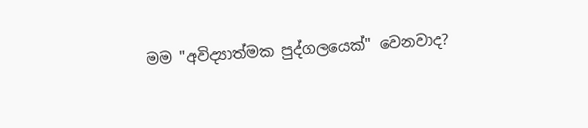මම "අවිද්‍යාත්මක පුද්ගලයෙක්" වෙනවාද?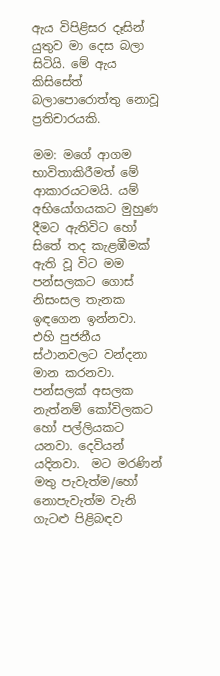ඇය විපිළිසර දෑසින් යුතුව මා දෙස බලා සිටියි. මේ ඇය කිසිසේත් බලාපොරොත්තු නොවූ ප්‍රතිචාරයකි.

මම: මගේ ආගම භාවිතාකිරීමත් මේ ආකාරයටමයි. යම් අභියෝගයකට මුහුණ දීමට ඇතිවිට හෝ සිතේ තද කැළඹීමක් ඇති වූ විට මම පන්සලකට ගොස් නිසංසල තැනක ඉඳගෙන ඉන්නවා. එහි පුජනීය ස්ථානවලට වන්දනා මාන කරනවා. පන්සලක් අසලක නැත්නම් කෝවිලකට හෝ පල්ලියකට යනවා. දෙවියන් යදිනවා.  මට මරණින් මතු පැවැත්ම/හෝ නොපැවැත්ම වැනි ගැටළු පිළිබඳව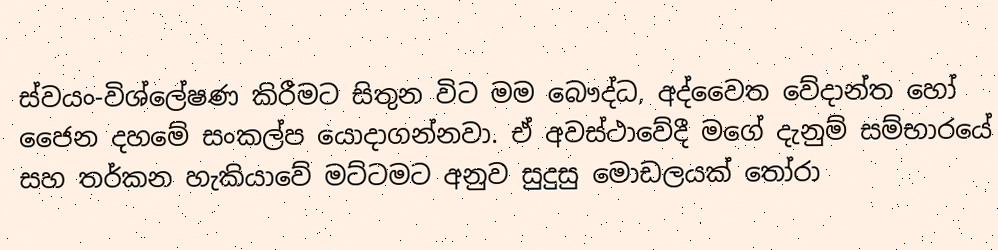ස්වයං-විශ්ලේෂණ කිරීමට සිතුන විට මම බෞද්ධ, අද්වෛත වේදාන්ත හෝ ජෛන දහමේ සංකල්ප යොදාගන්නවා. ඒ අවස්ථාවේදී මගේ දැනුම් සම්භාරයේ සහ තර්කන හැකියාවේ මට්ටමට අනුව සුදුසු මොඩලයක් තෝරා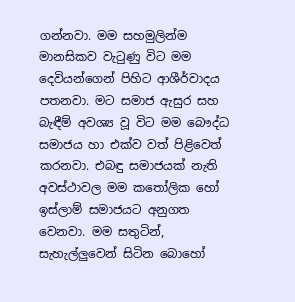ගන්නවා. මම සහමුලින්ම මානසිකව වැටුණු විට මම දෙවියන්ගෙන් පිහිට ආශීර්වාදය පතනවා. මට සමාජ ඇසුර සහ බැඳීම් අවශ්‍ය වූ විට මම බෞද්ධ සමාජය හා එක්ව වත් පිළිවෙත් කරනවා. එබඳු සමාජයක් නැති අවස්ථාවල මම කතෝලික හෝ ඉස්ලාම් සමාජයට අනුගත වෙනවා. මම සතුටින්, සැහැල්ලුවෙන් සිටින බොහෝ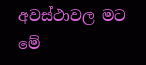අවස්ථාවල මට මේ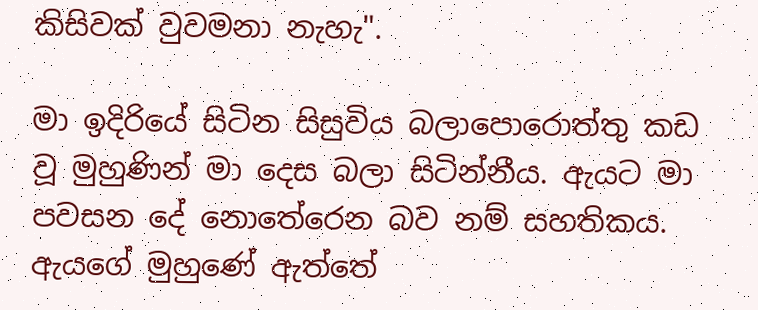කිසිවක් වුවමනා නැහැ".

මා ඉදිරියේ සිටින සිසුවිය බලාපොරොත්තු කඩ වූ මුහුණින් මා දෙස බලා සිටින්නීය. ඇයට මා පවසන දේ නොතේරෙන බව නම් සහතිකය. ඇයගේ මුහුණේ ඇත්තේ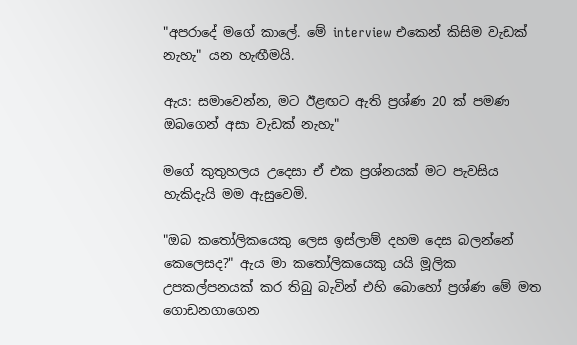"අපරාදේ මගේ කාලේ. මේ interview එකෙන් කිසිම වැඩක් නැහැ" යන හැඟීමයි.

ඇය: සමාවෙන්න, මට ඊළඟට ඇති ප්‍රශ්ණ 20 ක් පමණ ඔබගෙන් අසා වැඩක් නැහැ"

මගේ කුතුහලය උදෙසා ඒ එක ප්‍රශ්නයක් මට පැවසිය හැකිදැයි මම ඇසුවෙමි.

"ඔබ කතෝලිකයෙකු ලෙස ඉස්ලාම් දහම දෙස බලන්නේ කෙලෙසද?" ඇය මා කතෝලිකයෙකු යයි මූලික උපකල්පනයක් කර තිබු බැවින් එහි බොහෝ ප්‍රශ්ණ මේ මත ගොඩනගාගෙන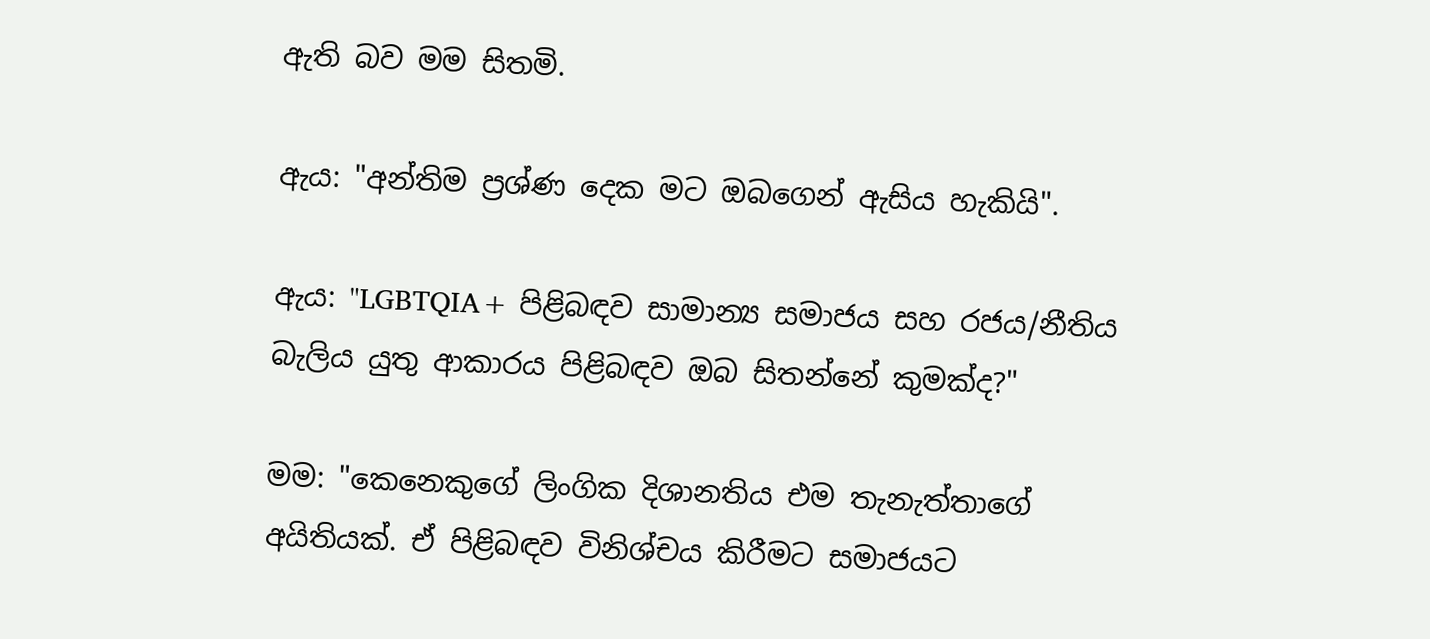ඇති බව මම සිතමි.

ඇය: "අන්තිම ප්‍රශ්ණ දෙක මට ඔබගෙන් ඇසිය හැකියි".

ඇය: "LGBTQIA+ පිළිබඳව සාමාන්‍ය සමාජය සහ රජය/නීතිය බැලිය යුතු ආකාරය පිළිබඳව ඔබ සිතන්නේ කුමක්ද?"

මම: "කෙනෙකුගේ ලිංගික දිශානතිය එම තැනැත්තාගේ අයිතියක්. ඒ පිළිබඳව විනිශ්චය කිරීමට සමාජයට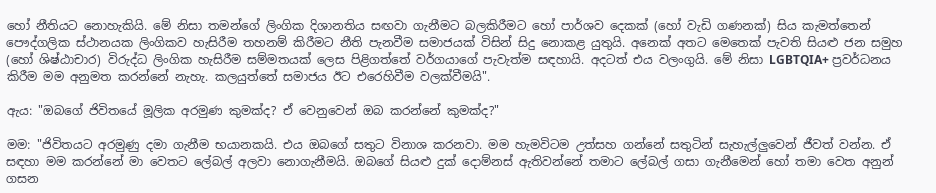හෝ නීතියට නොහැකියි. මේ නිසා තමන්ගේ ලිංගික දිශානතිය සඟවා ගැනීමට බලකිරීමට හෝ පාර්ශව දෙකක් (හෝ වැඩි ගණනක්) සිය කැමත්තෙන් පෞද්ගලික ස්ථානයක ලිංගිකව හැසිරීම තහනම් කිරීමට නීති පැනවීම සමාජයක් විසින් සිදු නොකළ යුතුයි. අනෙක් අතට මෙතෙක් පැවති සියළු ජන සමුහ (හෝ ශිෂ්ඨාචාර) විරුද්ධ ලිංගික හැසිරීම සම්මතයක් ලෙස පිළිගත්තේ වර්ගයාගේ පැවැත්ම සඳහායි. අදටත් එය වලංගුයි. මේ නිසා LGBTQIA+ ප්‍රවර්ධනය කිරීම මම අනුමත කරන්නේ නැහැ. කලයුත්තේ සමාජය ඊට එරෙහිවීම වලක්වීමයි".

ඇය: "ඔබගේ ජිවිතයේ මූලික අරමුණ කුමක්ද? ඒ වෙනුවෙන් ඔබ කරන්නේ කුමක්ද?"

මම: "ජිවිතයට අරමුණු දමා ගැනීම භයානකයි. එය ඔබගේ සතුට විනාශ කරනවා. මම හැමවිටම උත්සහ ගන්නේ සතුටින් සැහැල්ලුවෙන් ජීවත් වන්න. ඒ සඳහා මම කරන්නේ මා වෙතට ලේබල් අලවා නොගැනීමයි. ඔබගේ සියළු දුක් දොම්නස් ඇතිවන්නේ තමාට ලේබල් ගසා ගැනීමෙන් හෝ තමා වෙත අනුන් ගසන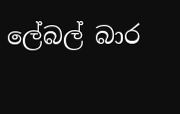ලේබල් බාර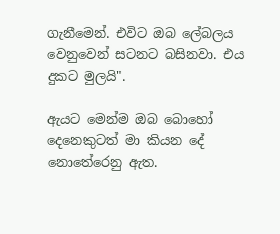ගැනීමෙන්. එවිට ඔබ ලේබලය වෙනුවෙන් සටනට බසිනවා. එය දුකට මුලයි".

ඇයට මෙන්ම ඔබ බොහෝ දෙනෙකුටත් මා කියන දේ නොතේරෙනු ඇත.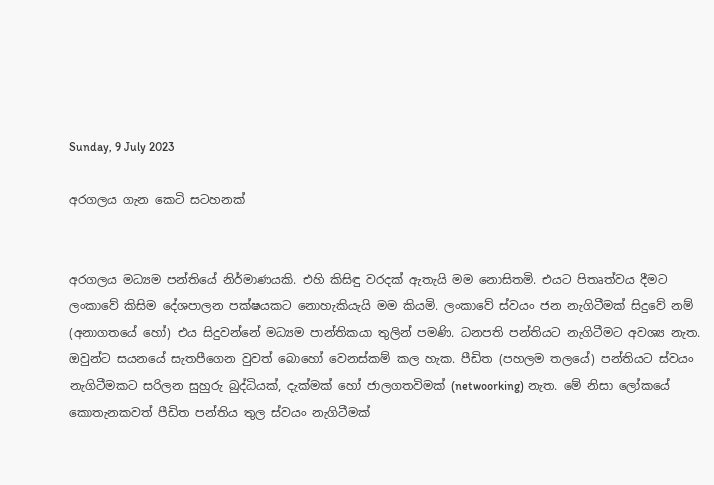Sunday, 9 July 2023

අරගලය ගැන කෙටි සටහනක්


අරගලය මධ්‍යම පන්තියේ නිර්මාණයකි. එහි කිසිඳු වරදක් ඇතැයි මම නොසිතමි. එයට පිතෘත්වය දීමට ලංකාවේ කිසිම දේශපාලන පක්ෂයකට නොහැකියැයි මම කියමි. ලංකාවේ ස්වයං ජන නැගිටීමක් සිදුවේ නම් (අනාගතයේ හෝ) එය සිදුවන්නේ මධ්‍යම පාන්තිකයා තුලින් පමණි. ධනපති පන්තියට නැගිටීමට අවශ්‍ය නැත. ඔවුන්ට සයනයේ සැතපීගෙන වුවත් බොහෝ වෙනස්කම් කල හැක. පීඩිත (පහලම තලයේ) පන්තියට ස්වයං නැගිටීමකට සරිලන සුහුරු බුද්ධියක්, දැක්මක් හෝ ජාලගතවිමක් (netwoorking) නැත. මේ නිසා ලෝකයේ කොතැනකවත් පීඩිත පන්තිය තුල ස්වයං නැගිටීමක්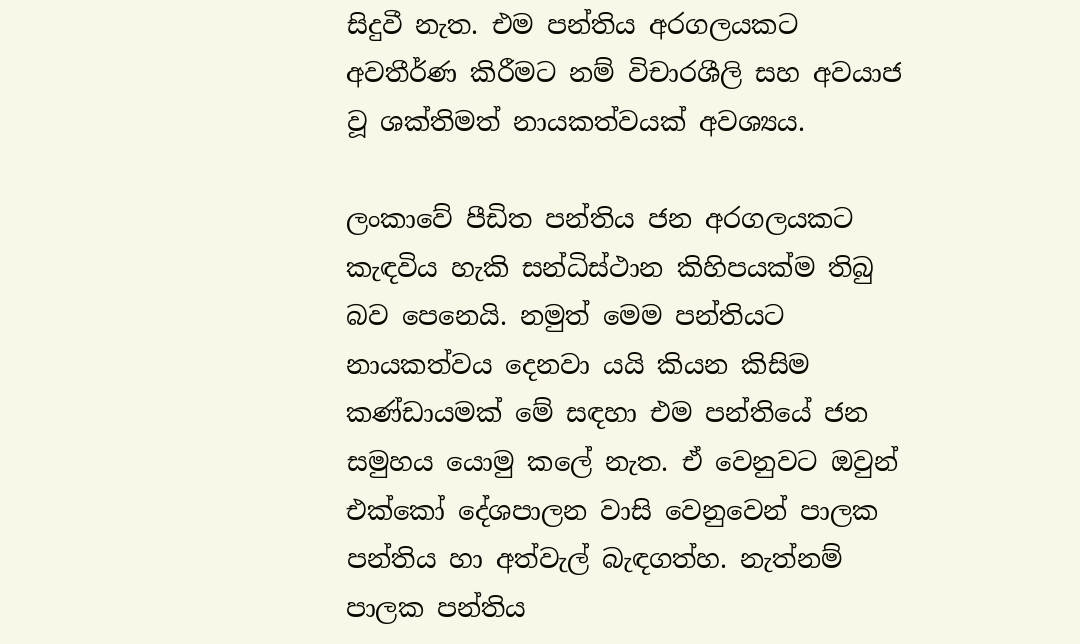සිදුවී නැත. එම පන්තිය අරගලයකට අවතීර්ණ කිරීමට නම් විචාරශීලි සහ අවයාජ වූ ශක්තිමත් නායකත්වයක් අවශ්‍යය.

ලංකාවේ පීඩිත පන්තිය ජන අරගලයකට කැඳවිය හැකි සන්ධිස්ථාන කිහිපයක්ම තිබු බව පෙනෙයි. නමුත් මෙම පන්තියට නායකත්වය දෙනවා යයි කියන කිසිම කණ්ඩායමක් මේ සඳහා එම පන්තියේ ජන සමුහය යොමු කලේ නැත. ඒ වෙනුවට ඔවුන් එක්කෝ දේශපාලන වාසි වෙනුවෙන් පාලක පන්තිය හා අත්වැල් බැඳගත්හ. නැත්නම් පාලක පන්තිය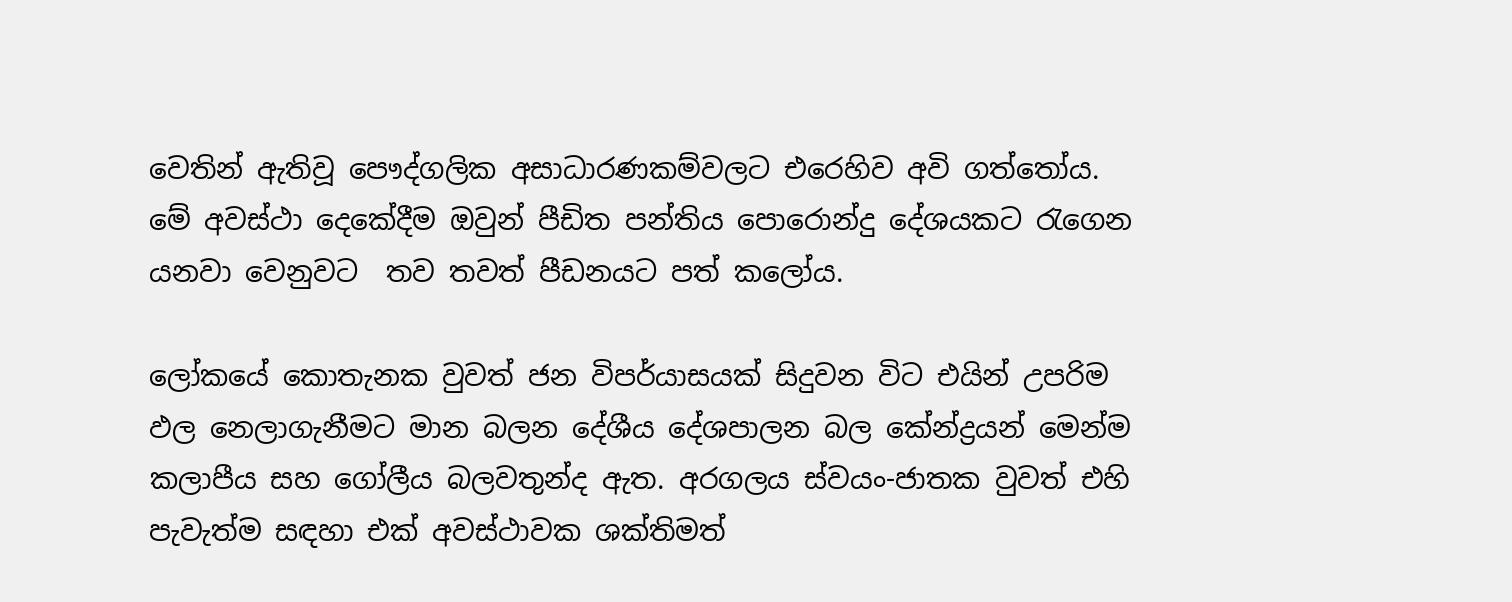වෙතින් ඇතිවූ පෞද්ගලික අසාධාරණකම්වලට එරෙහිව අවි ගත්තෝය. මේ අවස්ථා දෙකේදීම ඔවුන් පීඩිත පන්තිය පොරොන්දු දේශයකට රැගෙන යනවා වෙනුවට  තව තවත් පීඩනයට පත් කලෝය.

ලෝකයේ කොතැනක වුවත් ජන විපර්යාසයක් සිදුවන විට එයින් උපරිම ඵල නෙලාගැනීමට මාන බලන දේශීය දේශපාලන බල කේන්ද්‍රයන් මෙන්ම කලාපීය සහ ගෝලීය බලවතුන්ද ඇත. අරගලය ස්වයං-ජාතක වුවත් එහි පැවැත්ම සඳහා එක් අවස්ථාවක ශක්තිමත්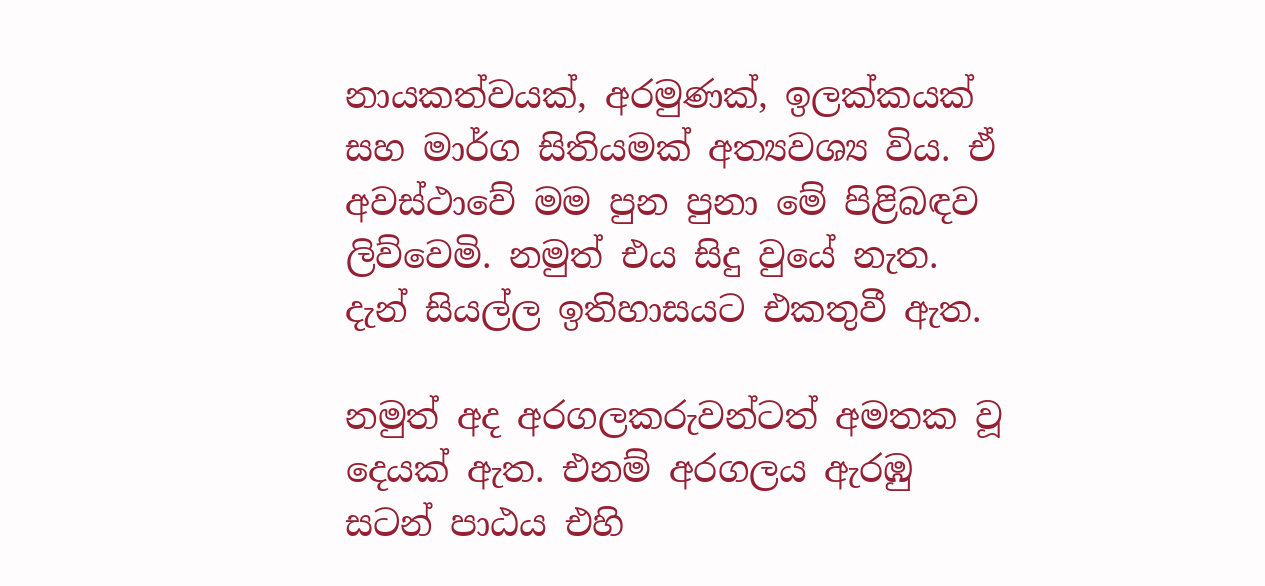නායකත්වයක්, අරමුණක්, ඉලක්කයක් සහ මාර්ග සිතියමක් අත්‍යවශ්‍ය විය. ඒ අවස්ථාවේ මම පුන පුනා මේ පිළිබඳව ලිව්වෙමි. නමුත් එය සිදු වුයේ නැත. දැන් සියල්ල ඉතිහාසයට එකතුවී ඇත.

නමුත් අද අරගලකරුවන්ටත් අමතක වූ දෙයක් ඇත. එනම් අරගලය ඇරඹු සටන් පාඨය එහි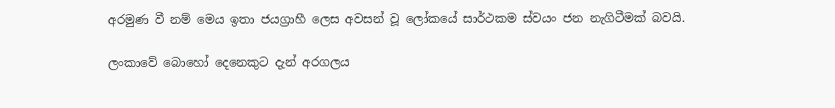අරමුණ වී නම් මෙය ඉතා ජයග්‍රාහී ලෙස අවසන් වූ ලෝකයේ සාර්ථකම ස්වයං ජන නැගිටීමක් බවයි.

ලංකාවේ බොහෝ දෙනෙකුට දැන් අරගලය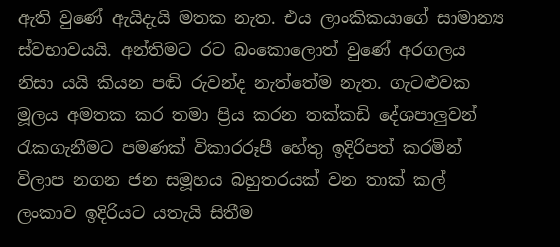ඇති වුණේ ඇයිදැයි මතක නැත. එය ලාංකිකයාගේ සාමාන්‍ය ස්වභාවයයි. අන්තිමට රට බංකොලොත් වුණේ අරගලය නිසා යයි කියන පඬි රුවන්ද නැත්තේම නැත. ගැටළුවක මූලය අමතක කර තමා ප්‍රිය කරන තක්කඩි දේශපාලුවන් රැකගැනීමට පමණක් විකාරරූපී හේතු ඉදිරිපත් කරමින් විලාප නගන ජන සමූහය බහුතරයක් වන තාක් කල් ලංකාව ඉදිරියට යතැයි සිතීම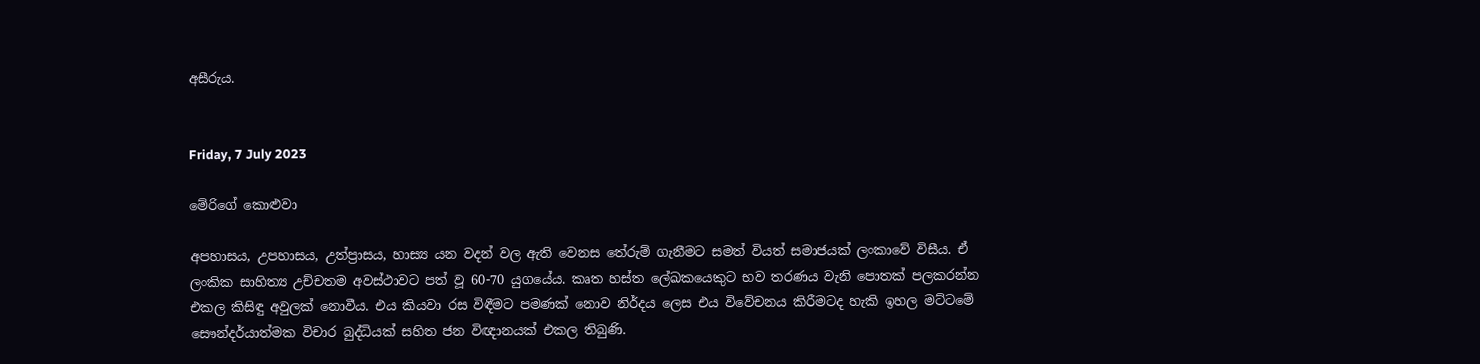අසීරුය.


Friday, 7 July 2023

මේරිගේ කොළුවා

අපහාසය, උපහාසය, උත්ප්‍රාසය, හාස්‍ය යන වදන් වල ඇති වෙනස තේරුම් ගැනීමට සමත් වියත් සමාජයක් ලංකාවේ විසීය. ඒ ලංකික සාහිත්‍ය උච්චතම අවස්ථාවට පත් වූ 60-70 යුගයේය. කෘත හස්ත ලේඛකයෙකුට භව තරණය වැනි පොතක් පලකරන්න එකල කිසිඳු අවුලක් නොවීය. එය කියවා රස විඳීමට පමණක් නොව නිර්දය ලෙස එය විවේචනය කිරීමටද හැකි ඉහල මට්ටමේ සෞන්දර්යාත්මක විචාර බුද්ධියක් සහිත ජන විඥානයක් එකල තිබුණි.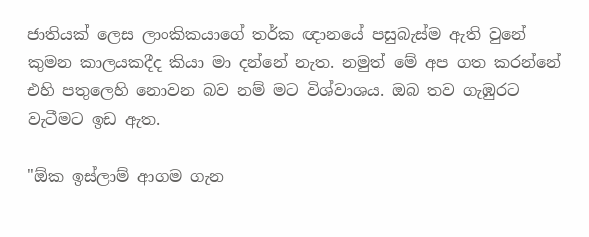ජාතියක් ලෙස ලාංකිකයාගේ තර්ක ඥානයේ පසුබැස්ම ඇති වුනේ කුමන කාලයකදීද කියා මා දන්නේ නැත. නමුත් මේ අප ගත කරන්නේ එහි පතුලෙහි නොවන බව නම් මට විශ්වාශය. ඔබ තව ගැඹුරට වැටීමට ඉඩ ඇත.

"ඕක ඉස්ලාම් ආගම ගැන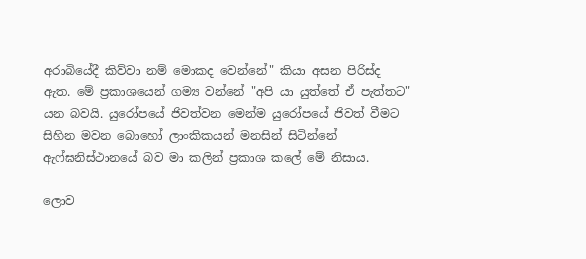අරාබියේදී කිව්වා නම් මොකද වෙන්නේ" කියා අසන පිරිස්ද ඇත. මේ ප්‍රකාශයෙන් ගම්‍ය වන්නේ "අපි යා යුත්තේ ඒ පැත්තට" යන බවයි. යුරෝපයේ ජිවත්වන මෙන්ම යුරෝපයේ ජිවත් වීමට සිහින මවන බොහෝ ලාංකිකයන් මනසින් සිටින්නේ ඇෆ්ඝනිස්ථානයේ බව මා කලින් ප්‍රකාශ කලේ මේ නිසාය.

ලොව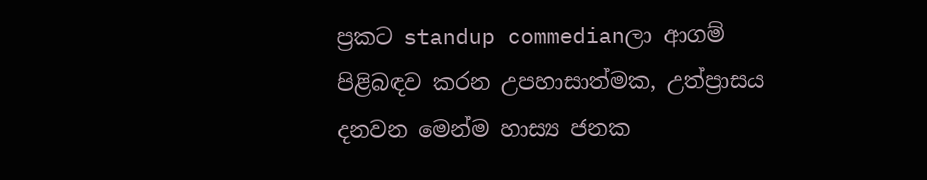ප්‍රකට standup commedianලා ආගම් පිළිබඳව කරන උපහාසාත්මක, උත්ප්‍රාසය දනවන මෙන්ම හාස්‍ය ජනක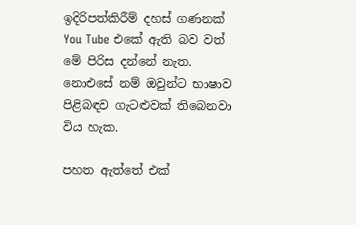ඉදිරිපත්කිරීම් දහස් ගණනක් You Tube එකේ ඇති බව වත් මේ පිරිස දන්නේ නැත. නොඑසේ නම් ඔවුන්ට භාෂාව පිළිබඳව ගැටළුවක් තිබෙනවා විය හැක.

පහත ඇත්තේ එක්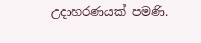උදාහරණයක් පමණි.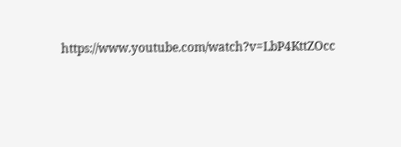https://www.youtube.com/watch?v=LbP4KttZOcc